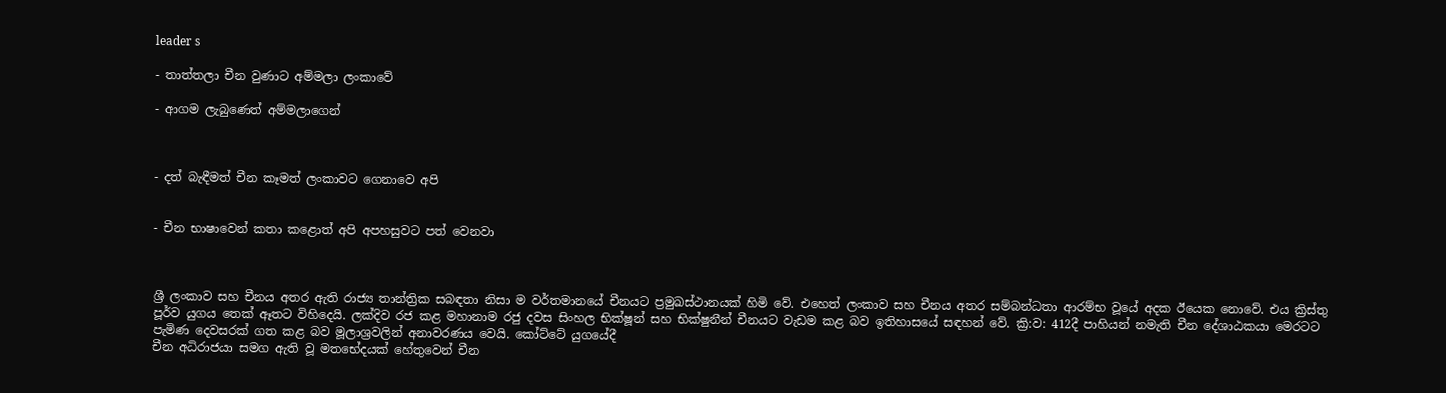leader s

- තාත්තලා චීන වුණාට අම්මලා ලංකාවේ

- ආගම ලැබුණෙත් අම්මලාගෙන්



- දත් බැඳීමත් චීන කෑමත් ලංකාවට ගෙනාවෙ අපි


- චීන භාෂාවෙන් කතා කළොත් අපි අපහසුවට පත් වෙනවා



ශ්‍රී ලංකාව සහ චීනය අතර ඇති රාජ්‍ය තාන්ත්‍රික සබඳතා නිසා ම වර්තමානයේ චීනයට ප්‍රමුඛස්ථානයක් හිමි වේ. එහෙත් ලංකාව සහ චීනය අතර සම්බන්ධතා ආරම්භ වූයේ අදක ඊයෙක නොවේ. එය ක්‍රිස්තු පූර්ව යුගය තෙක් ඈතට විහිදෙයි. ලක්දිව රජ කළ මහානාම රජු දවස සිංහල භික්ෂූන් සහ භික්ෂුනීන් චීනයට වැඩම කළ බව ඉතිහාසයේ සඳහන් වේ. ක්‍රි:ව: 412දී පාහියන් නමැති චීන දේශාඨකයා මෙරටට පැමිණ දෙවසරක් ගත කළ බව මූලාශ්‍රවලින් අනාවරණය වෙයි. කෝට්ටේ යුගයේදී
චීන අධිරාජයා සමග ඇති වූ මතභේදයක් හේතුවෙන් චීන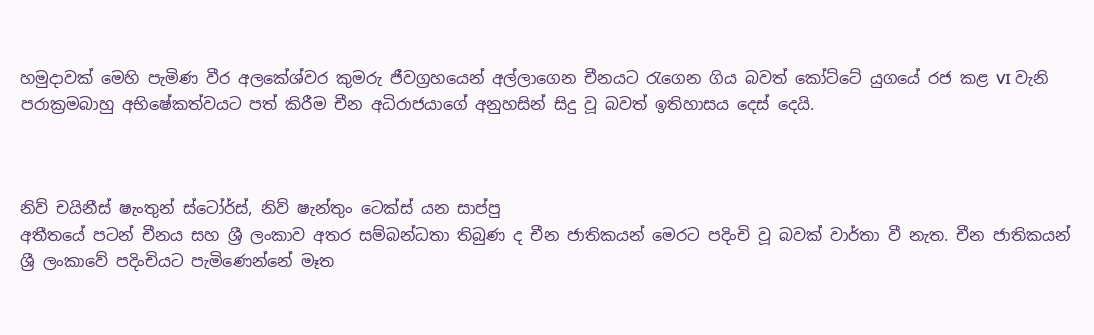හමුදාවක් මෙහි පැමිණ වීර අලකේශ්වර කුමරු ජීවග්‍රහයෙන් අල්ලාගෙන චීනයට රැගෙන ගිය බවත් කෝට්ටේ යුගයේ රජ කළ VI වැනි පරාක්‍රමබාහු අභිෂේකත්වයට පත් කිරීම චීන අධිරාජයාගේ අනුහසින් සිදු වූ බවත් ඉතිහාසය දෙස් දෙයි.



නිව් චයිනීස් ෂැංතුන් ස්ටෝර්ස්, නිව් ෂැන්තුං ටෙක්ස් යන සාප්පු
අතීතයේ පටන් චීනය සහ ශ්‍රී ලංකාව අතර සම්බන්ධතා තිබුණ ද චීන ජාතිකයන් මෙරට පදිංචි වූ බවක් වාර්තා වී නැත. චීන ජාතිකයන් ශ්‍රී ලංකාවේ පදිංචියට පැමිණෙන්නේ මෑත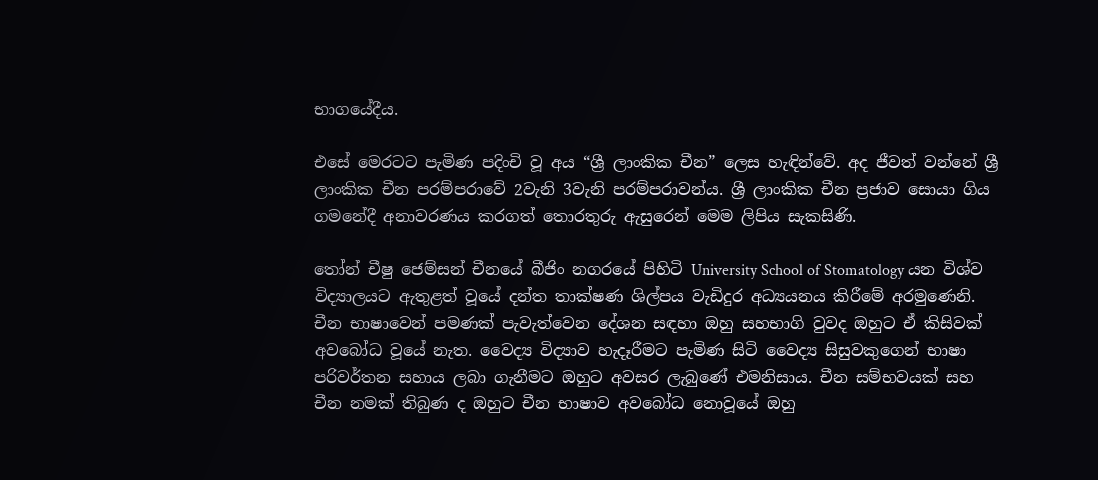භාගයේදීය.

එසේ මෙරටට පැමිණ පදිංචි වූ අය “ශ්‍රී ලාංකික චීන” ලෙස හැඳින්වේ. අද ජීවත් වන්නේ ශ්‍රී ලාංකික චීන පරම්පරාවේ 2වැනි 3වැනි පරම්පරාවන්ය. ශ්‍රී ලාංකික චීන ප්‍රජාව සොයා ගිය ගමනේදී අනාවරණය කරගත් තොරතුරු ඇසුරෙන් මෙම ලිපිය සැකසිණි.

තෝන් චීෂු ජෙම්සන් චීනයේ බීජිං නගරයේ පිහිටි University School of Stomatology යන විශ්ව විද්‍යාලයට ඇතුළත් වූයේ දන්ත තාක්ෂණ ශිල්පය වැඩිදුර අධ්‍යයනය කිරීමේ අරමුණෙනි. චීන භාෂාවෙන් පමණක් පැවැත්වෙන දේශන සඳහා ඔහු සහභාගි වුවද ඔහුට ඒ කිසිවක් අවබෝධ වූයේ නැත. වෛද්‍ය විද්‍යාව හැදෑරීමට පැමිණ සිටි වෛද්‍ය සිසුවකුගෙන් භාෂා පරිවර්තන සහාය ලබා ගැනීමට ඔහුට අවසර ලැබුණේ එමනිසාය. චීන සම්භවයක් සහ චීන නමක් තිබුණ ද ඔහුට චීන භාෂාව අවබෝධ නොවූයේ ඔහු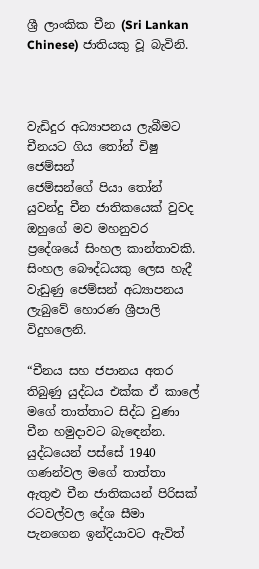ශ්‍රී ලාංකික චීන (Sri Lankan Chinese) ජාතියකු වූ බැවිනි.



වැඩිදුර අධ්‍යාපනය ලැබීමට චීනයට ගිය තෝන් චිෂු ජෙම්සන්
ජෙම්සන්ගේ පියා තෝන් යුවන්දු චීන ජාතිකයෙක් වුවද ඔහුගේ මව මහනුවර ප්‍රදේශයේ සිංහල කාන්තාවකි. සිංහල බෞද්ධයකු ලෙස හැදී වැඩුණු ජෙම්සන් අධ්‍යාපනය ලැබුවේ හොරණ ශ්‍රීපාලි විදුහලෙනි.

“චීනය සහ ජපානය අතර තිබුණු යුද්ධය එක්ක ඒ කාලේ මගේ තාත්තාට සිද්ධ වුණා චීන හමුදාවට බැඳෙන්න. යුද්ධයෙන් පස්සේ 1940 ගණන්වල මගේ තාත්තා ඇතුළු චීන ජාතිකයන් පිරිසක් රටවල්වල දේශ සීමා පැනගෙන ඉන්දියාවට ඇවිත්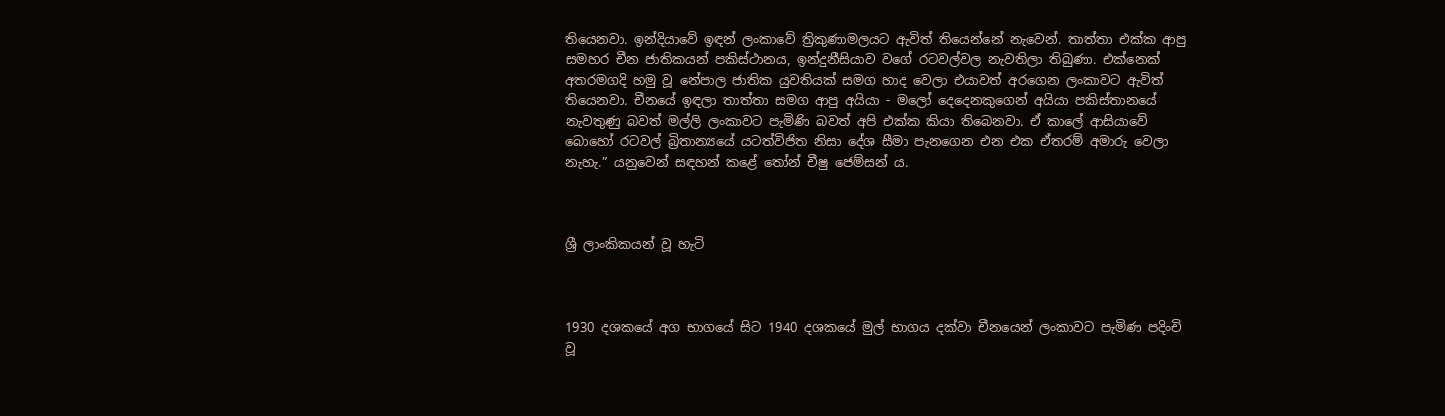තියෙනවා. ඉන්දියාවේ ඉඳන් ලංකාවේ ත්‍රිකුණාමලයට ඇවිත් තියෙන්නේ නැවෙන්. තාත්තා එක්ක ආපු සමහර චීන ජාතිකයන් පකිස්ථානය, ඉන්දුනීසියාව වගේ රටවල්වල නැවතිලා තිබුණා. එක්නෙක් අතරමගදි හමු වූ නේපාල ජාතික යුවතියක් සමග හාද වෙලා එයාවත් අරගෙන ලංකාවට ඇවිත් තියෙනවා. චීනයේ ඉඳලා තාත්තා සමග ආපු අයියා - මලෝ දෙදෙනකුගෙන් අයියා පකිස්තානයේ නැවතුණු බවත් මල්ලි ලංකාවට පැමිණි බවත් අපි එක්ක කියා තිබෙනවා. ඒ කාලේ ආසියාවේ බොහෝ රටවල් බ්‍රිතාන්‍යයේ යටත්විජිත නිසා දේශ සීමා පැනගෙන එන එක ඒතරම් අමාරු වෙලා නැහැ.” යනුවෙන් සඳහන් කළේ තෝන් චීෂු ජෙම්සන් ය.



ශ්‍රී ලාංකිකයන් වූ හැටි



1930 දශකයේ අග භාගයේ සිට 1940 දශකයේ මුල් භාගය දක්වා චීනයෙන් ලංකාවට පැමිණ පදිංචි වූ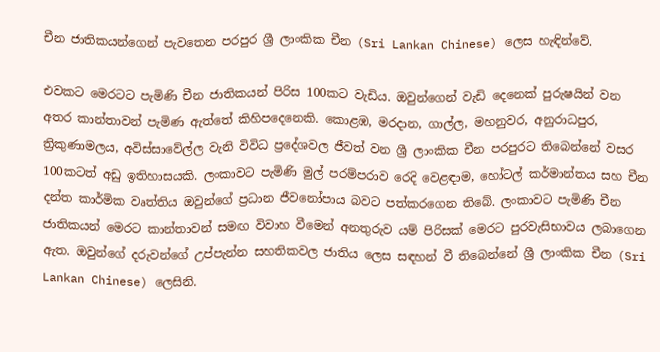චීන ජාතිකයන්ගෙන් පැවතෙන පරපුර ශ්‍රී ලාංකික චීන (Sri Lankan Chinese) ලෙස හැඳින්වේ.

එවකට මෙරටට පැමිණි චීන ජාතිකයන් පිරිස 100කට වැඩිය. ඔවුන්ගෙන් වැඩි දෙනෙක් පුරුෂයින් වන අතර කාන්තාවන් පැමිණ ඇත්තේ කිහිපදෙනෙකි. කොළඹ, මරදාන, ගාල්ල, මහනුවර, අනුරාධපුර, ත්‍රිකුණාමලය, අවිස්සාවේල්ල වැනි විවිධ ප්‍ර‍දේශවල ජීවත් වන ශ්‍රී ලාංකික චීන පරපුරට තිබෙන්නේ වසර 100කටත් අඩු ඉතිහාසයකි. ලංකාවට පැමිණි මුල් පරම්පරාව රෙදි වෙළඳාම, හෝටල් කර්මාන්තය සහ චීන දන්ත කාර්මික වෘත්තිය ඔවුන්ගේ ප්‍රධාන ජීවනෝපාය බවට පත්කරගෙන තිබේ. ලංකාවට පැමිණි චීන ජාතිකයන් මෙරට කාන්තාවන් සමඟ විවාහ වීමෙන් අනතුරුව යම් පිරිසක් මෙරට පුරවැසිභාවය ලබාගෙන ඇත. ඔවුන්ගේ දරුවන්ගේ උප්පැන්න සහතිකවල ජාතිය ලෙස සඳහන් වී තිබෙන්නේ ශ්‍රී ලාංකික චීන (Sri Lankan Chinese) ලෙසිනි.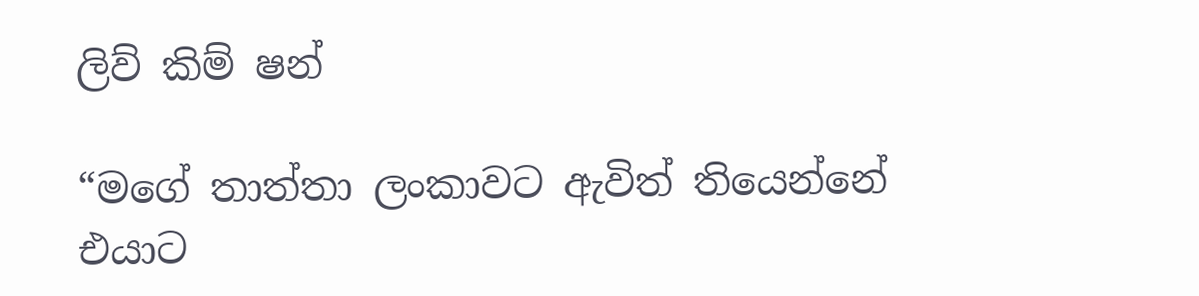ලිව් කිම් ෂන්

“මගේ තාත්තා ලංකාවට ඇවිත් තියෙන්නේ එයාට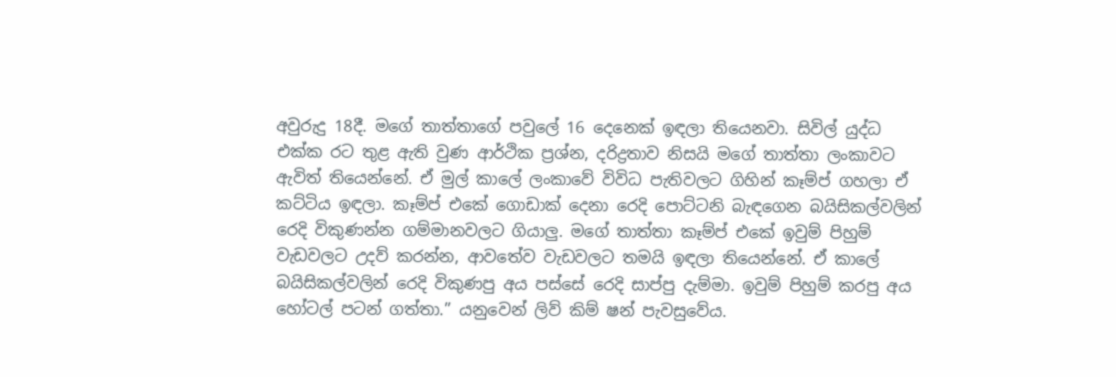අවුරුදු 18දී. මගේ තාත්තාගේ පවුලේ 16 දෙනෙක් ඉඳලා තියෙනවා. සිවිල් යුද්ධ එක්ක රට තුළ ඇති වුණ ආර්ථික ප්‍රශ්න, දරිද්‍රතාව නිසයි මගේ තාත්තා ලංකාවට ඇවිත් තියෙන්නේ. ඒ මුල් කාලේ ලංකාවේ විවිධ පැතිවලට ගිහින් කෑම්ප් ගහලා ඒ කට්ටිය ඉඳලා. කෑම්ප් එකේ ගොඩාක් දෙනා රෙදි පොට්ටනි බැඳගෙන බයිසිකල්වලින් රෙදි විකුණන්න ගම්මානවලට ගියාලු. මගේ තාත්තා කෑම්ප් එකේ ඉවුම් පිහුම් වැඩවලට උදව් කරන්න, ආවතේව වැඩවලට තමයි ඉඳලා තියෙන්නේ. ඒ කාලේ බයිසිකල්වලින් රෙදි විකුණපු අය පස්සේ රෙදි සාප්පු දැම්මා. ඉවුම් පිහුම් කරපු අය හෝටල් පටන් ගත්තා.” යනුවෙන් ලිව් කිම් ෂන් පැවසුවේය.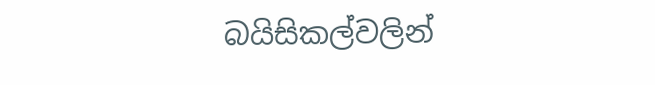බයිසිකල්වලින්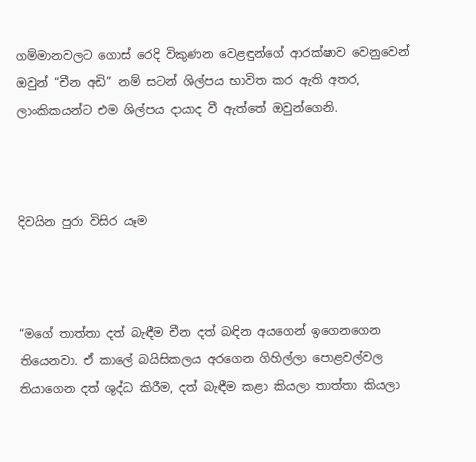ගම්මානවලට ගොස් රෙදි විකුණන වෙළඳුන්ගේ ආරක්ෂාව වෙනුවෙන් ඔවුන් “චීන අඩි” නම් සටන් ශිල්පය භාවිත කර ඇති අතර, ලාංකිකයන්ට එම ශිල්පය දායාද වී ඇත්තේ ඔවුන්ගෙනි.



දිවයින පුරා විසිර යෑම



“මගේ තාත්තා දත් බැඳීම චීන දත් බඳින අයගෙන් ඉගෙනගෙන තියෙනවා. ඒ කාලේ බයිසිකලය අරගෙන ගිහිල්ලා පොළවල්වල තියාගෙන දත් ශුද්ධ කිරීම, දත් බැඳීම කළා කියලා තාත්තා කියලා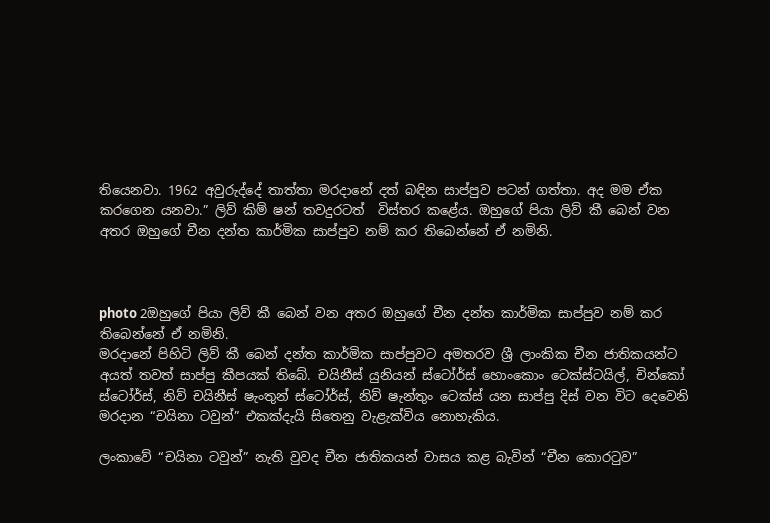තියෙනවා. 1962 අවුරුද්දේ තාත්තා මරදානේ දත් බඳින සාප්පුව පටන් ගත්තා. අද මම ඒක කරගෙන යනවා.” ලිව් කිම් ෂන් තවදුරටත්  විස්තර කළේය. ඔහුගේ පියා ලිව් කී බෙන් වන අතර ඔහුගේ චීන දන්ත කාර්මික සාප්පුව නම් කර තිබෙන්නේ ඒ නමිනි.



photo 2ඔහුගේ පියා ලිව් කී බෙන් වන අතර ඔහුගේ චීන දන්ත කාර්මික සාප්පුව නම් කර තිබෙන්නේ ඒ නමිනි.
මරදානේ පිහිටි ලිව් කී බෙන් දන්ත කාර්මික සාප්පුවට අමතරව ශ්‍රී ලාංකික චීන ජාතිකයන්ට අයත් තවත් සාප්පු කීපයක් තිබේ. චයිනීස් යුනියන් ස්ටෝර්ස් හොංකොං ටෙක්ස්ටයිල්, චින්කෝ ස්ටෝර්ස්, නිව් චයිනීස් ෂැංතුන් ස්ටෝර්ස්, නිව් ෂැන්තුං ටෙක්ස් යන සාප්පු දිස් වන විට දෙවෙනි මරදාන “චයිනා ටවුන්” එකක්දැයි සිතෙනු වැළැක්විය නොහැකිය.

ලංකාවේ “චයිනා ටවුන්” නැති වුවද චීන ජාතිකයන් වාසය කළ බැවින් “චීන කොරටුව”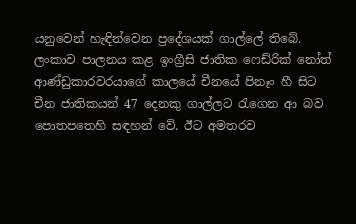යනුවෙන් හැඳින්වෙන ප්‍රදේශයක් ගාල්ලේ තිබේ. ලංකාව පාලනය කළ ඉංග්‍රීසි ජාතික ෆෙඩ්රික් නෝත් ආණ්ඩුකාරවරයාගේ කාලයේ චීනයේ පිනෑං හී සිට චීන ජාතිකයන් 47 දෙනකු ගාල්ලට රැගෙන ආ බව පොතපතෙහි සඳහන් වේ. ඊට අමතරව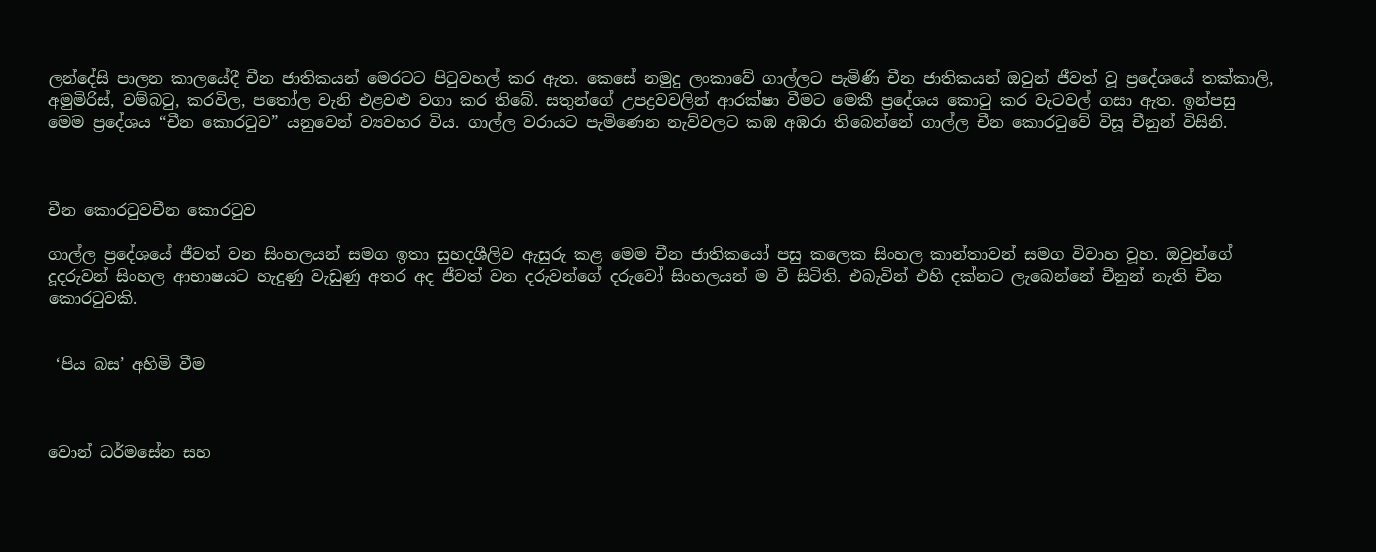ලන්දේසි පාලන කාලයේදී චීන ජාතිකයන් මෙරටට පිටුවහල් කර ඇත. කෙසේ නමුදු ලංකාවේ ගාල්ලට පැමිණි චීන ජාතිකයන් ඔවුන් ජීවත් වූ ප්‍රදේශයේ තක්කාලි, අමුමිරිස්, වම්බටු, කරවිල, පතෝල වැනි එළවළු වගා කර තිබේ. සතුන්ගේ උපද්‍රවවලින් ආරක්ෂා වීමට මෙකී ප්‍රදේශය කොටු කර වැටවල් ගසා ඇත. ඉන්පසු මෙම ප්‍රදේශය “චීන කොරටුව” යනුවෙන් ව්‍යවහර විය. ගාල්ල වරායට පැමිණෙන නැව්වලට කඹ අඹරා තිබෙන්නේ ගාල්ල චීන කොරටුවේ විසූ චීනුන් විසිනි.



චීන කොරටුවචීන කොරටුව

ගාල්ල ප්‍රදේශයේ ජීවත් වන සිංහලයන් සමග ඉතා සුහදශීලිව ඇසුරු කළ මෙම චීන ජාතිකයෝ පසු කලෙක සිංහල කාන්තාවන් සමග විවාහ වූහ. ඔවුන්ගේ දූදරුවන් සිංහල ආභාෂයට හැදුණු වැඩුණු අතර අද ජීවත් වන දරුවන්ගේ දරුවෝ සිංහලයන් ම වී සිටිති. එබැවින් එහි දක්නට ලැබෙන්නේ චීනුන් නැති චීන කොරටුවකි.


 ‘පිය බස’ අහිමි වීම



වොන් ධර්මසේන සහ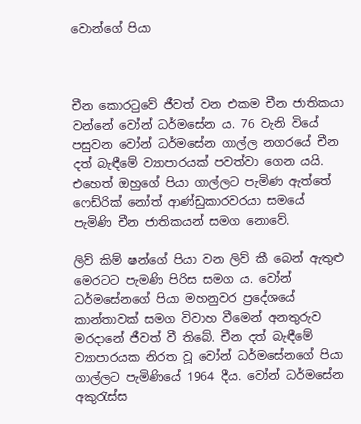වොන්ගේ පියා



චීන කොරටුවේ ජීවත් වන එකම චීන ජාතිකයා වන්නේ වෝන් ධර්මසේන ය. 76 වැනි වියේ පසුවන වෝන් ධර්මසේන ගාල්ල නගරයේ චීන දත් බැඳීමේ ව්‍යාපාරයක් පවත්වා ගෙන යයි. එහෙත් ඔහුගේ පියා ගාල්ලට පැමිණ ඇත්තේ ෆෙඩ්රික් නෝත් ආණ්ඩුකාරවරයා සමයේ පැමිණි චීන ජාතිකයන් සමග නොවේ.

ලිව් කිම් ෂන්ගේ පියා වන ලිව් කී බෙන් ඇතුළු මෙරටට පැමණි පිරිස සමග ය. වෝන් ධර්මසේනගේ පියා මහනුවර ප්‍රදේශයේ කාන්තාවක් සමග විවාහ වීමෙන් අනතුරුව මරදානේ ජීවත් වී තිබේ. චීන දත් බැඳීමේ ව්‍යාපාරයක නිරත වූ වෝන් ධර්මසේනගේ පියා ගාල්ලට පැමිණියේ 1964 දීය. වෝන් ධර්මසේන අකුරැස්ස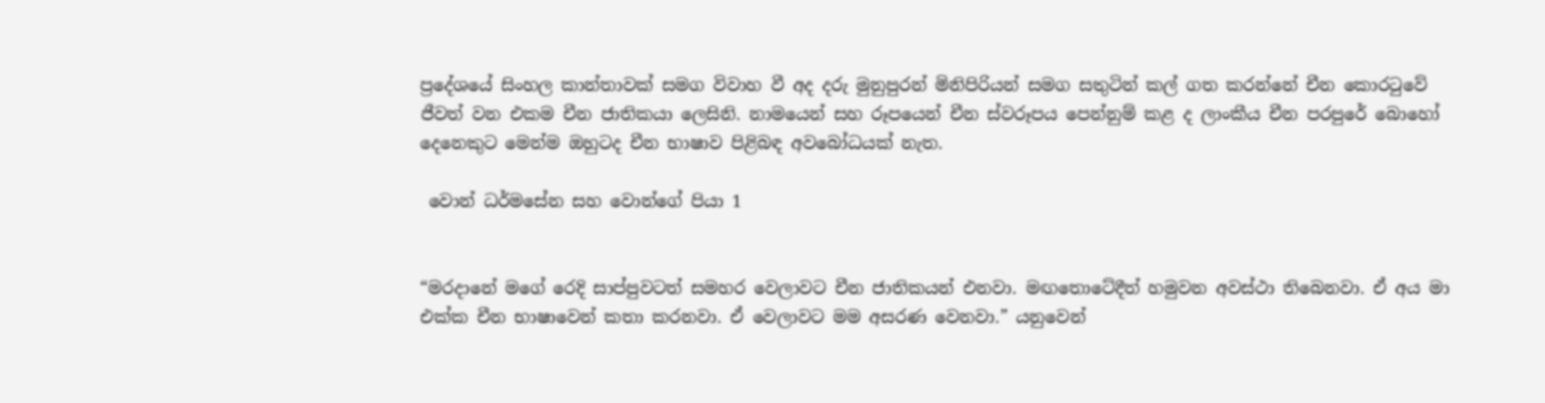ප්‍රදේශයේ සිංහල කාන්තාවක් සමග විවාහ වී අද දරු මුනුපුරන් මිනිපිරියන් සමග සතුටින් කල් ගත කරන්නේ චීන කොරටුවේ ජීවත් වන එකම චීන ජාතිකයා ලෙසිනි. නාමයෙන් සහ රූපයෙන් චීන ස්වරූපය පෙන්නුම් කළ ද ලාංකීය චීන පරපුරේ බොහෝ දෙනෙකුට මෙන්ම ඔහුටද චීන භාෂාව පිළිබඳ අවබෝධයක් නැත.

 වොන් ධර්මසේන සහ වොන්ගේ පියා 1


“මරදානේ මගේ රෙදි සාප්පුවටත් සමහර වෙලාවට චීන ජාතිකයන් එනවා. මඟතොටේදීත් හමුවන අවස්ථා තිබෙනවා. ඒ අය මා එක්ක චීන භාෂාවෙන් කතා කරනවා. ඒ වෙලාවට මම අසරණ වෙනවා.” යනුවෙන්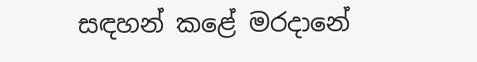සඳහන් කළේ මරදානේ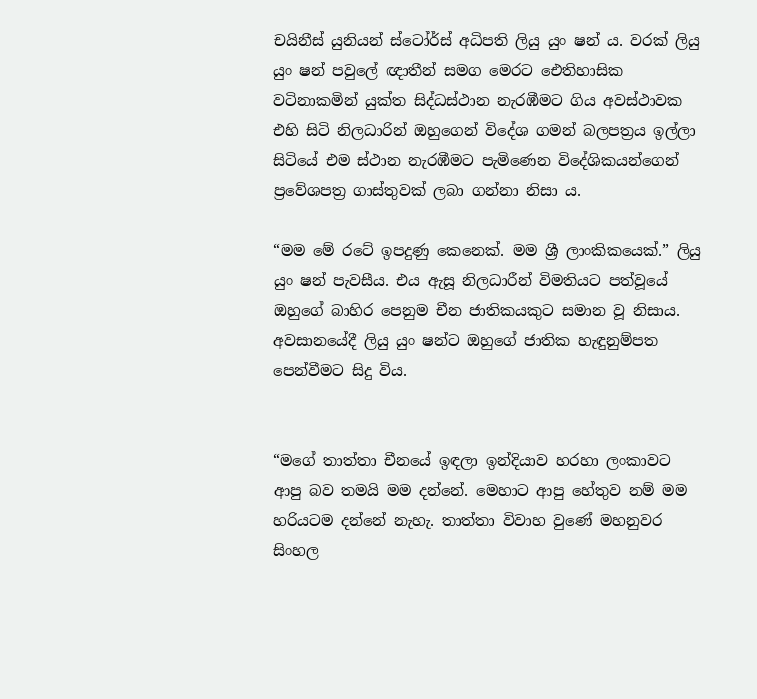චයිනීස් යුනියන් ස්ටෝර්ස් අධිපති ලියු යුං ෂන් ය. වරක් ලියු යුං ෂන් පවුලේ ඥාතීන් සමග මෙරට ඓතිහාසික වටිනාකමින් යුක්ත සිද්ධස්ථාන නැරඹීමට ගිය අවස්ථාවක එහි සිටි නිලධාරින් ඔහුගෙන් විදේශ ගමන් බලපත්‍රය ඉල්ලා සිටියේ එම ස්ථාන නැරඹීමට පැමිණෙන විදේශිකයන්ගෙන් ප්‍රවේශපත්‍ර ගාස්තුවක් ලබා ගන්නා නිසා ය.

“මම මේ රටේ ඉපදුණු කෙනෙක්. මම ශ්‍රී ලාංකිකයෙක්.” ලියු යුං ෂන් පැවසීය. එය ඇසූ නිලධාරීන් විමතියට පත්වූයේ ඔහුගේ බාහිර පෙනුම චීන ජාතිකයකුට සමාන වූ නිසාය. අවසානයේදී ලියු යුං ෂන්ට ඔහුගේ ජාතික හැඳුනුම්පත පෙන්වීමට සිදු විය.


“මගේ තාත්තා චීනයේ ඉඳලා ඉන්දියාව හරහා ලංකාවට ආපු බව තමයි මම දන්නේ. මෙහාට ආපු හේතුව නම් මම හරියටම දන්නේ නැහැ. තාත්තා විවාහ වුණේ මහනුවර සිංහල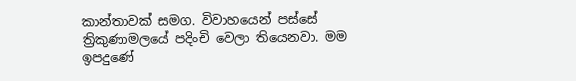කාන්තාවක් සමග. විවාහයෙන් පස්සේ ත්‍රිකුණාමලයේ පදිංචි වෙලා තියෙනවා. මම ඉපදුණේ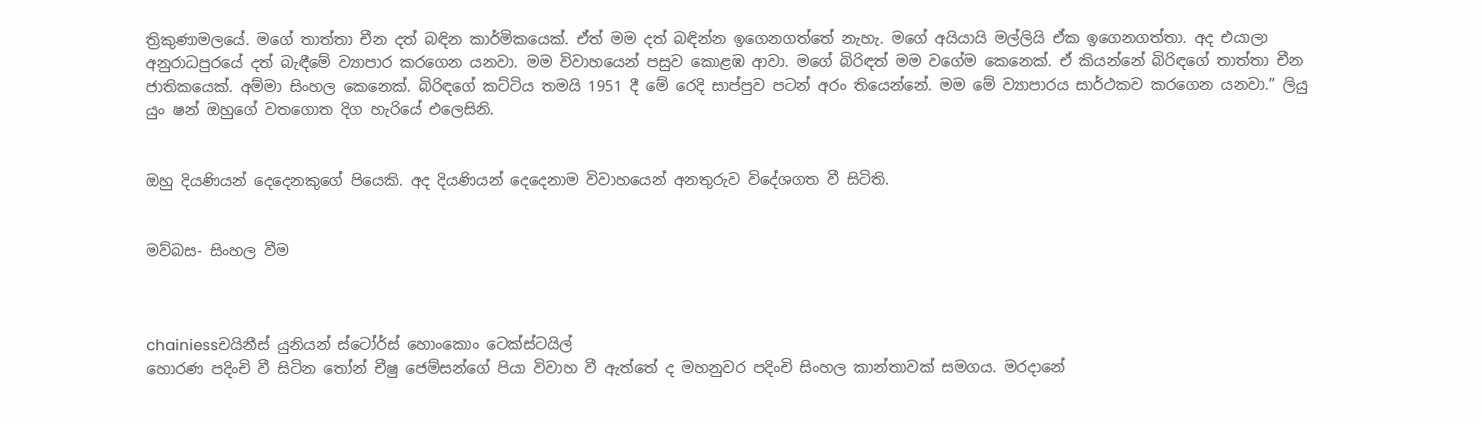ත්‍රිකුණාමලයේ. මගේ තාත්තා චීන දත් බඳින කාර්මිකයෙක්. ඒත් මම දත් බඳින්න ඉගෙනගත්තේ නැහැ. මගේ අයියායි මල්ලියි ඒක ඉගෙනගත්තා. අද එයාලා අනුරාධපුරයේ දත් බැඳීමේ ව්‍යාපාර කරගෙන යනවා. මම විවාහයෙන් පසුව කොළඹ ආවා. මගේ බිරිඳත් මම වගේම කෙනෙක්. ඒ කියන්නේ බිරිඳගේ තාත්තා චීන ජාතිකයෙක්. අම්මා සිංහල කෙනෙක්. බිරිඳගේ කට්ටිය තමයි 1951 දී මේ රෙදි සාප්පුව පටන් අරං තියෙන්නේ. මම මේ ව්‍යාපාරය සාර්ථකව කරගෙන යනවා.” ලියු යුං ෂන් ඔහුගේ වතගොත දිග හැරියේ එලෙසිනි.


ඔහු දියණියන් දෙදෙනකුගේ පියෙකි. අද දියණියන් දෙදෙනාම විවාහයෙන් අනතුරුව විදේශගත වී සිටිති.


මව්බස- සිංහල වීම



chainiessචයිනීස් යුනියන් ස්ටෝර්ස් හොංකොං ටෙක්ස්ටයිල්
හොරණ පදිංචි වී සිටින තෝන් චීෂු ජෙම්සන්ගේ පියා විවාහ වී ඇත්තේ ද මහනුවර පදිංචි සිංහල කාන්තාවක් සමගය. මරදානේ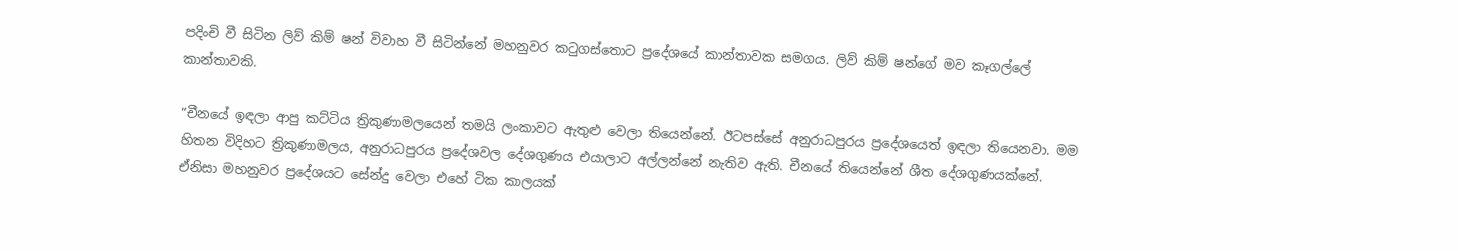පදිංචි වී සිටින ලිව් කිම් ෂන් විවාහ වී සිටින්නේ මහනුවර කටුගස්තොට ප්‍රදේශයේ කාන්තාවක සමගය. ලිව් කිම් ෂන්ගේ මව කෑගල්ලේ කාන්තාවකි.

“චීනයේ ඉඳලා ආපු කට්ටිය ත්‍රිකුණාමලයෙන් තමයි ලංකාවට ඇතුළු වෙලා තියෙන්නේ. ඊටපස්සේ අනුරාධපුරය ප්‍රදේශයෙත් ඉඳලා තියෙනවා. මම හිතන විදිහට ත්‍රිකුණාමලය, අනුරාධපුරය ප්‍රදේශවල දේශගුණය එයාලාට අල්ලන්නේ නැතිව ඇති. චීනයේ තියෙන්නේ ශීත දේශගුණයක්නේ. ඒනිසා මහනුවර ප්‍රදේශයට සේන්දු වෙලා එහේ ටික කාලයක්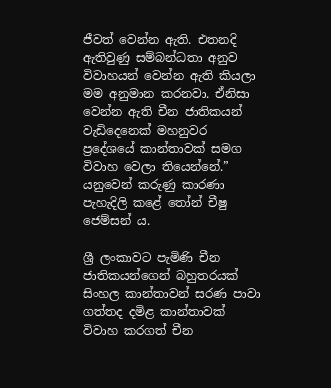ජීවත් වෙන්න ඇති. එතනදි ඇතිවුණු සම්බන්ධතා අනුව විවාහයන් වෙන්න ඇති කියලා මම අනුමාන කරනවා. ඒනිසා වෙන්න ඇති චීන ජාතිකයන් වැඩිදෙනෙක් මහනුවර ප්‍රදේශයේ කාන්තාවක් සමග විවාහ වෙලා තියෙන්නේ.” යනුවෙන් කරුණු කාරණා පැහැදිලි කළේ තෝන් චීෂු ජෙම්සන් ය.

ශ්‍රී ලංකාවට පැමිණි චීන ජාතිකයන්ගෙන් බහුතරයක් සිංහල කාන්තාවන් සරණ පාවා ගත්තද දමිළ කාන්තාවක් විවාහ කරගත් චීන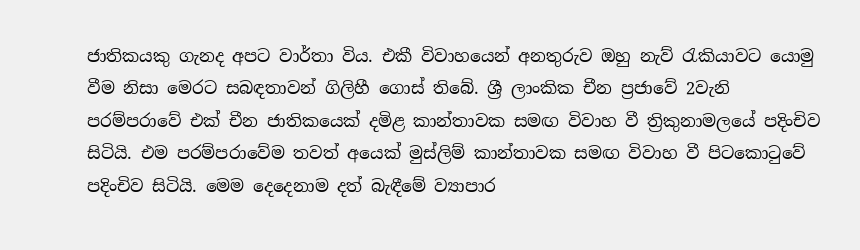ජාතිකයකු ගැනද අපට වාර්තා විය. එකී විවාහයෙන් අනතුරුව ඔහු නැව් රැකියාවට යොමු වීම නිසා මෙරට සබඳතාවන් ගිලිහී ගොස් තිබේ. ශ්‍රී ලාංකික චීන ප්‍රජාවේ 2වැනි පරම්පරාවේ එක් චීන ජාතිකයෙක් දමිළ කාන්තාවක සමඟ විවාහ වී ත්‍රිකුනාමලයේ පදිංචිව සිටියි. එම පරම්පරාවේම තවත් අයෙක් මුස්ලිම් කාන්තාවක සමඟ විවාහ වී පිටකොටුවේ පදිංචිව සිටියි. මෙම දෙදෙනාම දත් බැඳීමේ ව්‍යාපාර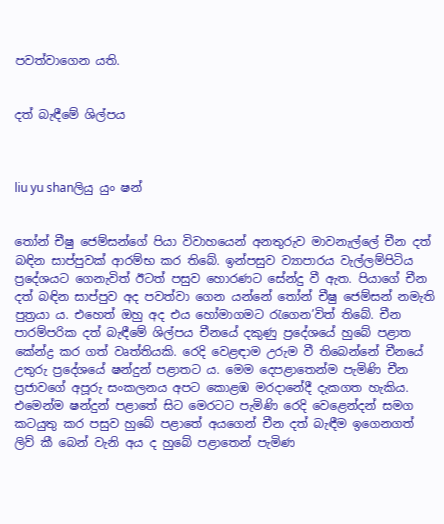පවත්වාගෙන යති.


දත් බැඳීමේ ශිල්පය



liu yu shanලියු යුං ෂන්


තෝන් චීෂු ජෙම්සන්ගේ පියා විවාහයෙන් අනතුරුව මාවනැල්ලේ චීන දත් බඳින සාප්පුවක් ආරම්භ කර තිබේ. ඉන්පසුව ව්‍යාපාරය වැල්ලම්පිටිය ප්‍රදේශයට ගෙනැවිත් ඊටත් පසුව හොරණට සේන්දු වී ඇත. පියාගේ චීන දත් බඳින සාප්පුව අද පවත්වා ගෙන යන්නේ තෝන් චීෂු ජෙම්සන් නමැති පුත්‍රයා ය. එහෙත් ඔහු අද එය හෝමාගමට රැගෙන’විත් තිබේ. චීන පාරම්පරික දත් බැඳීමේ ශිල්පය චීනයේ දකුණු ප්‍රදේශයේ හුබේ පළාත කේන්ද්‍ර කර ගත් වෘත්තියකි. රෙදි වෙළඳාම උරුම වී තිබෙන්නේ චීනයේ උතුරු ප්‍රදේශයේ ෂන්දුන් පළාතට ය. මෙම දෙපළාතෙන්ම පැමිණි චීන ප්‍රජාවගේ අපූරු සංකලනය අපට කොළඹ මරදානේදී දැකගත හැකිය. එමෙන්ම ෂන්දුන් පළාතේ සිට මෙරටට පැමිණි රෙදි වෙළෙන්දන් සමග කටයුතු කර පසුව හුබේ පළාතේ අයගෙන් චීන දත් බැඳීම ඉගෙනගත් ලිව් කී බෙන් වැනි අය ද හුබේ පළාතෙන් පැමිණ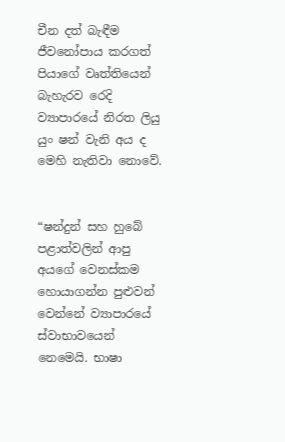චීන දත් බැඳීම ජීවනෝපාය කරගත් පියාගේ වෘත්තියෙන් බැහැරව රෙදි ව්‍යාපාරයේ නිරත ලියු යුං ෂන් වැනි අය ද මෙහි නැතිවා නොවේ.


“ෂන්දුන් සහ හුබේ පළාත්වලින් ආපු අයගේ වෙනස්කම හොයාගන්න පුළුවන් වෙන්නේ ව්‍යාපාරයේ ස්වාභාවයෙන් නෙමෙයි. භාෂා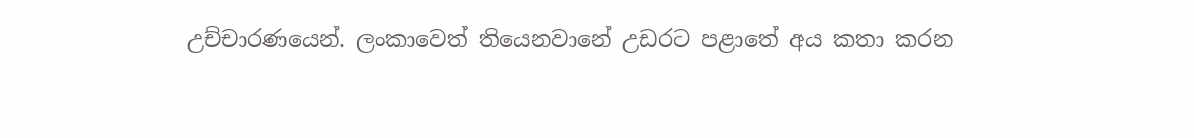උච්චාරණයෙන්. ලංකාවෙත් තියෙනවානේ උඩරට පළාතේ අය කතා කරන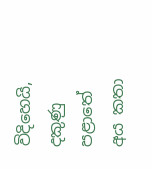විදිහෙයි, දකුණු පළාතේ අය කතා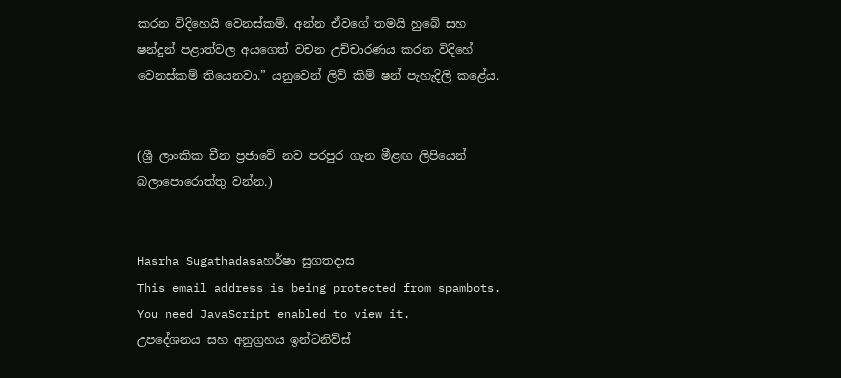කරන විදිහෙයි වෙනස්කම්. අන්න ඒවගේ තමයි හුබේ සහ ෂන්දුන් පළාත්වල අයගෙත් වචන උච්චාරණය කරන විදිහේ වෙනස්කම් තියෙනවා.” යනුවෙන් ලිව් කිම් ෂන් පැහැදිලි කළේය.


(ශ්‍රී ලාංකික චීන ප්‍රජාවේ නව පරපුර ගැන මීළඟ ලිපියෙන් බලාපොරොත්තු වන්න.)


Hasrha Sugathadasaහර්ෂා සුගතදාස
This email address is being protected from spambots. You need JavaScript enabled to view it.
උපදේශනය සහ අනුග්‍රහය ඉන්ටනිව්ස්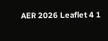AER 2026 Leaflet 4 1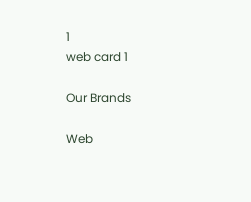1
web card 1

Our Brands

Web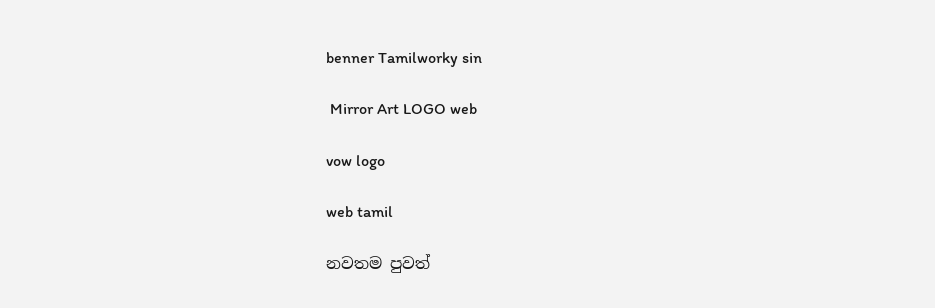benner Tamilworky sin

 Mirror Art LOGO web

vow logo

web tamil

නවතම පුවත්